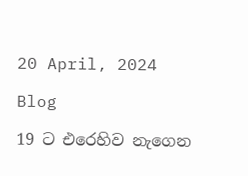20 April, 2024

Blog

19 ට එරෙහිව නැගෙන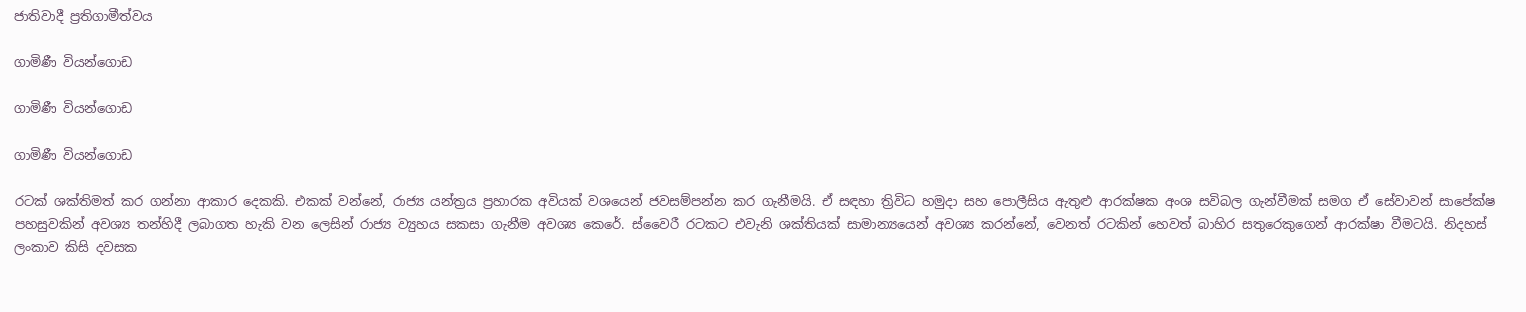ජාතිවාදී ප්‍රතිගාමීත්වය

ගාමිණී වියන්ගොඩ

ගාමිණී වියන්ගොඩ

ගාමිණී වියන්ගොඩ

රටක් ශක්තිමත් කර ගන්නා ආකාර දෙකකි. එකක් වන්නේ, රාජ්‍ය යන්ත්‍රය ප්‍රහාරක අවියක් වශයෙන් ජවසම්පන්න කර ගැනීමයි. ඒ සඳහා ත්‍රිවිධ හමුදා සහ පොලීසිය ඇතුළු ආරක්ෂක අංශ සවිබල ගැන්වීමක් සමග ඒ සේවාවන් සාපේක්ෂ පහසුවකින් අවශ්‍ය තන්හිදී ලබාගත හැකි වන ලෙසින් රාජ්‍ය ව්‍යුහය සකසා ගැනීම අවශ්‍ය කෙරේ. ස්වෛරී රටකට එවැනි ශක්තියක් සාමාන්‍යයෙන් අවශ්‍ය කරන්නේ, වෙනත් රටකින් හෙවත් බාහිර සතුරෙකුගෙන් ආරක්ෂා වීමටයි. නිදහස් ලංකාව කිසි දවසක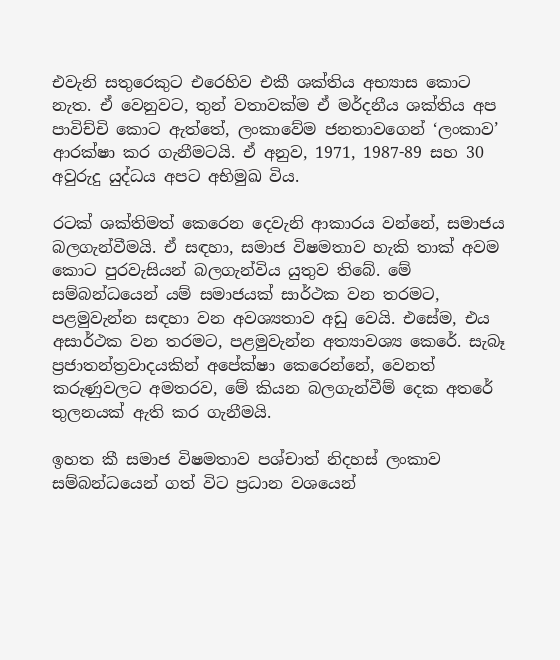එවැනි සතුරෙකුට එරෙහිව එකී ශක්තිය අභ්‍යාස කොට නැත. ඒ වෙනුවට, තුන් වතාවක්ම ඒ මර්දනීය ශක්තිය අප පාවිච්චි කොට ඇත්තේ, ලංකාවේම ජනතාවගෙන් ‘ලංකාව’ ආරක්ෂා කර ගැනීමටයි. ඒ අනුව, 1971, 1987-89 සහ 30 අවුරුදු යුද්ධය අපට අභිමුඛ විය.

රටක් ශක්තිමත් කෙරෙන දෙවැනි ආකාරය වන්නේ, සමාජය බලගැන්වීමයි. ඒ සඳහා, සමාජ විෂමතාව හැකි තාක් අවම කොට පුරවැසියන් බලගැන්විය යුතුව තිබේ. මේ සම්බන්ධයෙන් යම් සමාජයක් සාර්ථක වන තරමට, පළමුවැන්න සඳහා වන අවශ්‍යතාව අඩු වෙයි. එසේම, එය අසාර්ථක වන තරමට, පළමුවැන්න අත්‍යාවශ්‍ය කෙරේ. සැබෑ ප්‍රජාතන්ත්‍රවාදයකින් අපේක්ෂා කෙරෙන්නේ, වෙනත් කරුණුවලට අමතරව, මේ කියන බලගැන්වීම් දෙක අතරේ තුලනයක් ඇති කර ගැනීමයි.

ඉහත කී සමාජ විෂමතාව පශ්චාත් නිදහස් ලංකාව සම්බන්ධයෙන් ගත් විට ප්‍රධාන වශයෙන්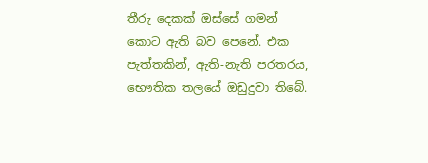තීරු දෙකක් ඔස්සේ ගමන් කොට ඇති බව පෙනේ. එක පැත්තකින්, ඇති-නැති පරතරය, භෞතික තලයේ ඔඩුදුවා තිබේ.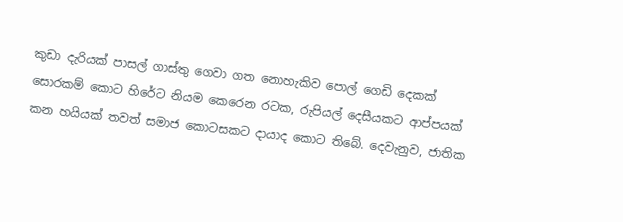කුඩා දැරියක් පාසල් ගාස්තු ගෙවා ගත නොහැකිව පොල් ගෙඩි දෙකක් සොරකම් කොට හිරේට නියම කෙරෙන රටක, රුපියල් දෙසීයකට ආප්පයක් කන හයියක් තවත් සමාජ කොටසකට දායාද කොට තිබේ. දෙවැනුව, ජාතික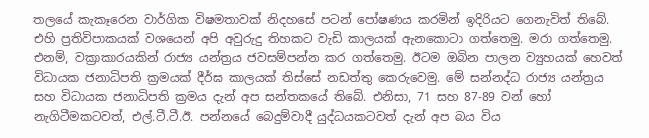තලයේ කැකෑරෙන වාර්ගික විෂමතාවක් නිදහසේ පටන් පෝෂණය කරමින් ඉදිරියට ගෙනැවිත් තිබේ. එහි ප්‍රතිවිපාකයක් වශයෙන් අපි අවුරුදු තිහකට වැඩි කාලයක් ඇනකොටා ගත්තෙමු. මරා ගත්තෙමු. එනම්, වක්‍රාකාරයකින් රාජ්‍ය යන්ත්‍රය ජවසම්පන්න කර ගත්තෙමු. ඊටම ඔබින පාලන ව්‍යුහයක් හෙවත් විධායක ජනාධිපති ක්‍රමයක් දීර්ඝ කාලයක් තිස්සේ නඩත්තු කෙරුවෙමු. මේ සන්නද්ධ රාජ්‍ය යන්ත්‍රය සහ විධායක ජනාධිපති ක්‍රමය දැන් අප සන්තකයේ තිබේ. එනිසා, 71 සහ 87-89 වන් හෝ නැගිටීමකටවත්, එල්.ටී.ටී.ඊ. පන්නයේ බෙදුම්වාදී යුද්ධයකටවත් දැන් අප බය විය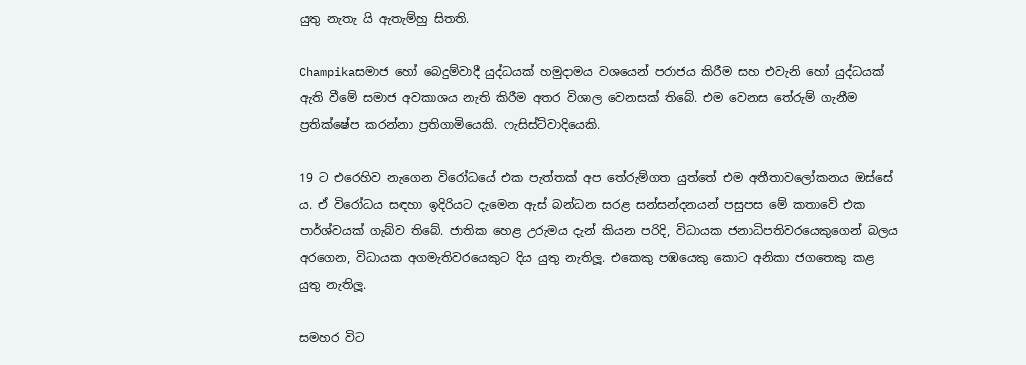යුතු නැතැ යි ඇතැම්හු සිතති.

Champikaසමාජ හෝ බෙදුම්වාදී යුද්ධයක් හමුදාමය වශයෙන් පරාජය කිරීම සහ එවැනි හෝ යුද්ධයක් ඇති වීමේ සමාජ අවකාශය නැති කිරීම අතර විශාල වෙනසක් තිබේ. එම වෙනස තේරුම් ගැනීම ප්‍රතික්ෂේප කරන්නා ප්‍රතිගාමියෙකි. ෆැසිස්ට්වාදියෙකි.

19 ට එරෙහිව නැගෙන විරෝධයේ එක පැත්තක් අප තේරුම්ගත යුත්තේ එම අතීතාවලෝකනය ඔස්සේ ය. ඒ විරෝධය සඳහා ඉදිරියට දැමෙන ඇස් බන්ධන සරළ සන්සන්දනයන් පසුපස මේ කතාවේ එක පාර්ශ්වයක් ගැබ්ව තිබේ. ජාතික හෙළ උරුමය දැන් කියන පරිදි, විධායක ජනාධිපතිවරයෙකුගෙන් බලය අරගෙන, විධායක අගමැතිවරයෙකුට දිය යුතු නැතිලූ. එකෙකු පඹයෙකු කොට අනිකා ජගතෙකු කළ යුතු නැතිලූ.

සමහර විට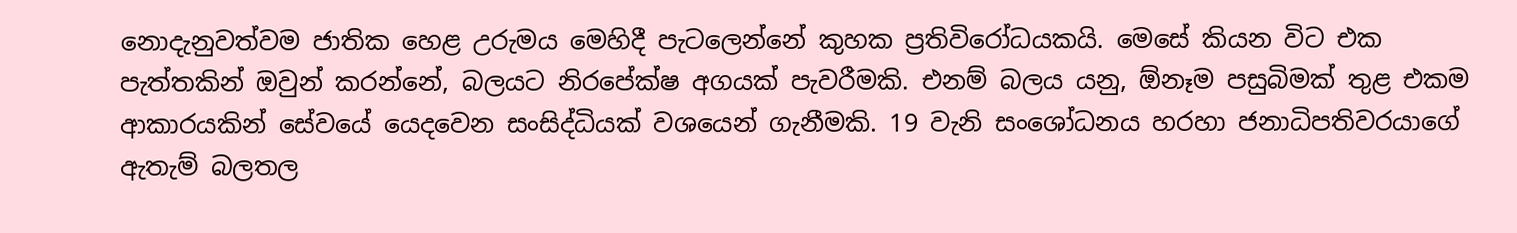නොදැනුවත්වම ජාතික හෙළ උරුමය මෙහිදී පැටලෙන්නේ කුහක ප්‍රතිවිරෝධයකයි. මෙසේ කියන විට එක පැත්තකින් ඔවුන් කරන්නේ, බලයට නිරපේක්ෂ අගයක් පැවරීමකි. එනම් බලය යනු, ඕනෑම පසුබිමක් තුළ එකම ආකාරයකින් සේවයේ යෙදවෙන සංසිද්ධියක් වශයෙන් ගැනීමකි. 19 වැනි සංශෝධනය හරහා ජනාධිපතිවරයාගේ ඇතැම් බලතල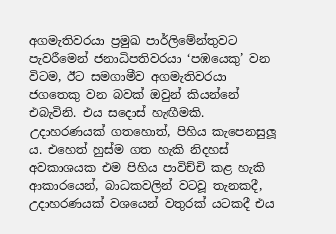අගමැතිවරයා ප්‍රමුඛ පාර්ලිමේන්තුවට පැවරීමෙන් ජනාධිපතිවරයා ‘පඹයෙකු’ වන විටම, ඊට සමගාමීව අගමැතිවරයා ජගතෙකු වන බවක් ඔවුන් කියන්නේ එබැවිනි. එය සදොස් හැඟීමකි. උදාහරණයක් ගතහොත්, පිහිය කැපෙනසුලූ ය. එහෙත් හුස්ම ගත හැකි නිදහස් අවකාශයක එම පිහිය පාවිච්චි කළ හැකි ආකාරයෙන්, බාධකවලින් වටවූ තැනකදී, උදාහරණයක් වශයෙන් වතුරක් යටකදී එය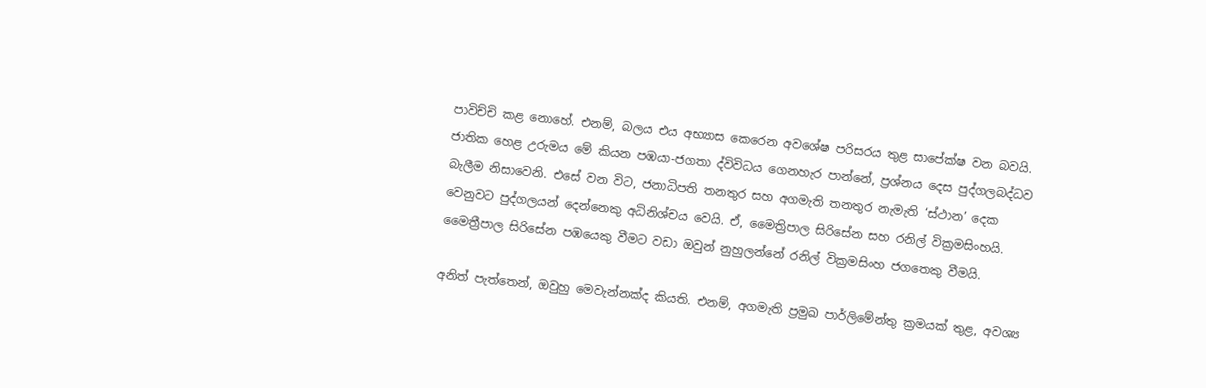පාවිච්චි කළ නොහේ. එනම්, බලය එය අභ්‍යාස කෙරෙන අවශේෂ පරිසරය තුළ සාපේක්ෂ වන බවයි. ජාතික හෙළ උරුමය මේ කියන පඹයා-ජගතා ද්විවිධය ගෙනහැර පාන්නේ, ප්‍රශ්නය දෙස පුද්ගලබද්ධව බැලීම නිසාවෙනි. එසේ වන විට, ජනාධිපති තනතුර සහ අගමැති තනතුර නැමැති ‘ස්ථාන’ දෙක වෙනුවට පුද්ගලයන් දෙන්නෙකු අධිනිශ්චය වෙයි. ඒ, මෛත්‍රිපාල සිරිසේන සහ රනිල් වික්‍රමසිංහයි. මෛත්‍රීපාල සිරිසේන පඹයෙකු වීමට වඩා ඔවුන් නුහුලන්නේ රනිල් වික්‍රමසිංහ ජගතෙකු වීමයි.

අනිත් පැත්තෙන්, ඔවුහු මෙවැන්නක්ද කියති. එනම්, අගමැති ප්‍රමුඛ පාර්ලිමේන්තු ක්‍රමයක් තුළ, අවශ්‍ය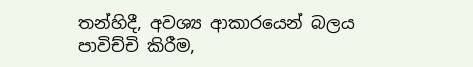තන්හිදී, අවශ්‍ය ආකාරයෙන් බලය පාවිච්චි කිරීම,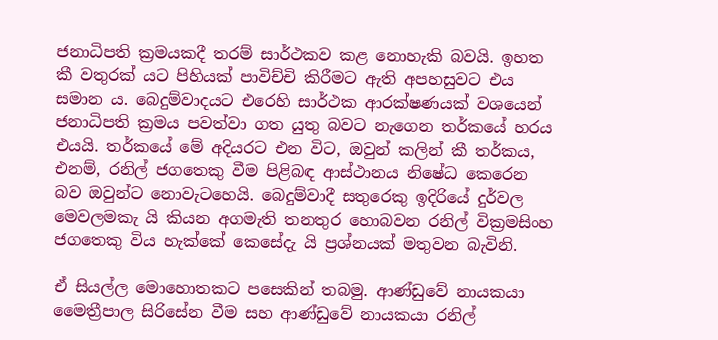ජනාධිපති ක්‍රමයකදී තරම් සාර්ථකව කළ නොහැකි බවයි. ඉහත කී වතුරක් යට පිහියක් පාවිච්චි කිරීමට ඇති අපහසුවට එය සමාන ය. බෙදුම්වාදයට එරෙහි සාර්ථක ආරක්ෂණයක් වශයෙන් ජනාධිපති ක්‍රමය පවත්වා ගත යුතු බවට නැගෙන තර්කයේ හරය එයයි. තර්කයේ මේ අදියරට එන විට, ඔවුන් කලින් කී තර්කය, එනම්, රනිල් ජගතෙකු වීම පිළිබඳ ආස්ථානය නිෂේධ කෙරෙන බව ඔවුන්ට නොවැටහෙයි. බෙදුම්වාදී සතුරෙකු ඉදිරියේ දුර්වල මෙවලමකැ යි කියන අගමැති තනතුර හොබවන රනිල් වික්‍රමසිංහ ජගතෙකු විය හැක්කේ කෙසේදැ යි ප්‍රශ්නයක් මතුවන බැවිනි.

ඒ සියල්ල මොහොතකට පසෙකින් තබමු. ආණ්ඩුවේ නායකයා මෛත්‍රීපාල සිරිසේන වීම සහ ආණ්ඩුවේ නායකයා රනිල්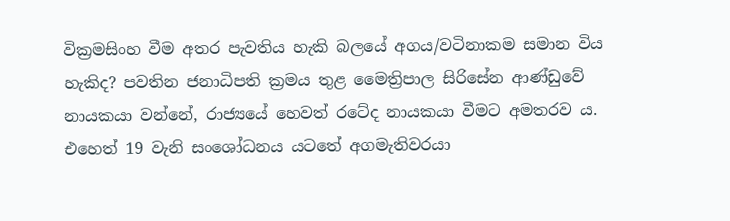වික්‍රමසිංහ වීම අතර පැවතිය හැකි බලයේ අගය/වටිනාකම සමාන විය හැකිද? පවතින ජනාධිපති ක්‍රමය තුළ මෛත්‍රිපාල සිරිසේන ආණ්ඩුවේ නායකයා වන්නේ, රාජ්‍යයේ හෙවත් රටේද නායකයා වීමට අමතරව ය. එහෙත් 19 වැනි සංශෝධනය යටතේ අගමැතිවරයා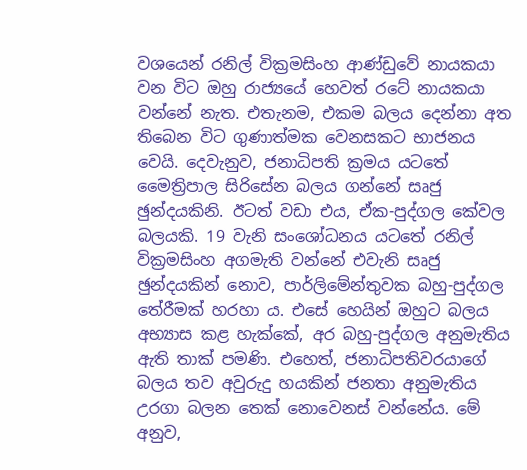වශයෙන් රනිල් වික්‍රමසිංහ ආණ්ඩුවේ නායකයා වන විට ඔහු රාජ්‍යයේ හෙවත් රටේ නායකයා වන්නේ නැත. එතැනම, එකම බලය දෙන්නා අත තිබෙන විට ගුණාත්මක වෙනසකට භාජනය වෙයි. දෙවැනුව, ජනාධිපති ක්‍රමය යටතේ මෛත්‍රිපාල සිරිසේන බලය ගන්නේ සෘජු ඡුන්දයකිනි. ඊටත් වඩා එය, ඒක-පුද්ගල කේවල බලයකි. 19 වැනි සංශෝධනය යටතේ රනිල් වික්‍රමසිංහ අගමැති වන්නේ එවැනි සෘජු ඡුන්දයකින් නොව, පාර්ලිමේන්තුවක බහු-පුද්ගල තේරීමක් හරහා ය. එසේ හෙයින් ඔහුට බලය අභ්‍යාස කළ හැක්කේ, අර බහු-පුද්ගල අනුමැතිය ඇති තාක් පමණි. එහෙත්, ජනාධිපතිවරයාගේ බලය තව අවුරුදු හයකින් ජනතා අනුමැතිය උරගා බලන තෙක් නොවෙනස් වන්නේය. මේ අනුව,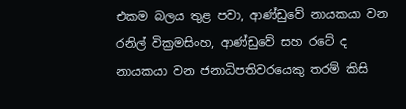එකම බලය තුළ පවා, ආණ්ඩුවේ නායකයා වන රනිල් වික්‍රමසිංහ, ආණ්ඩුවේ සහ රටේ ද නායකයා වන ජනාධිපතිවරයෙකු තරම් කිසි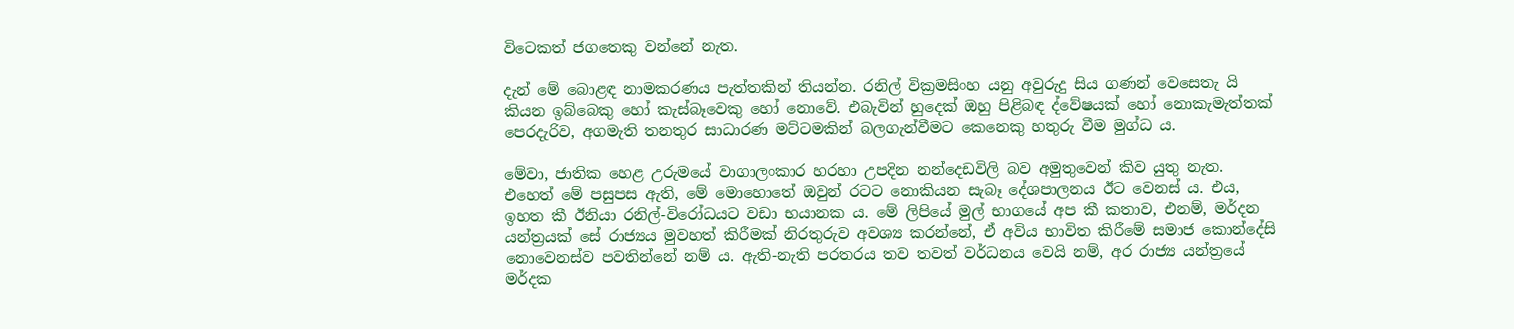විටෙකත් ජගතෙකු වන්නේ නැත.

දැන් මේ බොළඳ නාමකරණය පැත්තකින් තියන්න. රනිල් වික්‍රමසිංහ යනු අවුරුදු සිය ගණන් වෙසෙතැ යි කියන ඉබ්බෙකු හෝ කැස්බෑවෙකු හෝ නොවේ. එබැවින් හුදෙක් ඔහු පිළිබඳ ද්වේෂයක් හෝ නොකැමැත්තක් පෙරදැරිව, අගමැති තනතුර සාධාරණ මට්ටමකින් බලගැන්වීමට කෙනෙකු හතුරු වීම මුග්ධ ය.

මේවා, ජාතික හෙළ උරුමයේ වාගාලංකාර හරහා උපදින නන්දෙඩවිලි බව අමුතුවෙන් කිව යුතු නැත. එහෙත් මේ පසුපස ඇති, මේ මොහොතේ ඔවුන් රටට නොකියන සැබෑ දේශපාලනය ඊට වෙනස් ය. එය, ඉහත කී ඊනියා රනිල්-විරෝධයට වඩා භයානක ය. මේ ලිපියේ මුල් භාගයේ අප කී කතාව, එනම්, මර්දන යන්ත්‍රයක් සේ රාජ්‍යය මුවහත් කිරීමක් නිරතුරුව අවශ්‍ය කරන්නේ, ඒ අවිය භාවිත කිරීමේ සමාජ කොන්දේසි නොවෙනස්ව පවතින්නේ නම් ය. ඇති-නැති පරතරය තව තවත් වර්ධනය වෙයි නම්, අර රාජ්‍ය යන්ත්‍රයේ මර්දක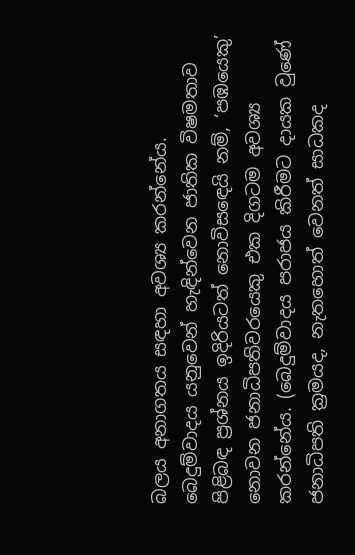බලය අනාගතය සඳහා අවශ්‍ය කරන්නේය. බෙදුම්වාදය යනුවෙන් හැඳින්වෙන ජාතික විෂමතාව පිළිබඳ ප්‍රශ්නය ඉදිරියටත් නොවිසඳෙයි නම්, ‘පඹයෙකු’ නොවන ජනාධිපතිවරයෙකු එක දිගටම අවශ්‍ය කරන්නේය. (බෙදුම්වාදය පරාජය කිරීමට දායක වුණේ ජනාධිපති ක්‍රමයද, නැතහොත් වෙනත් සාධකද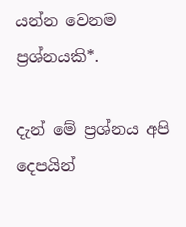යන්න වෙනම ප්‍රශ්නයකි*.

දැන් මේ ප්‍රශ්නය අපි දෙපයින්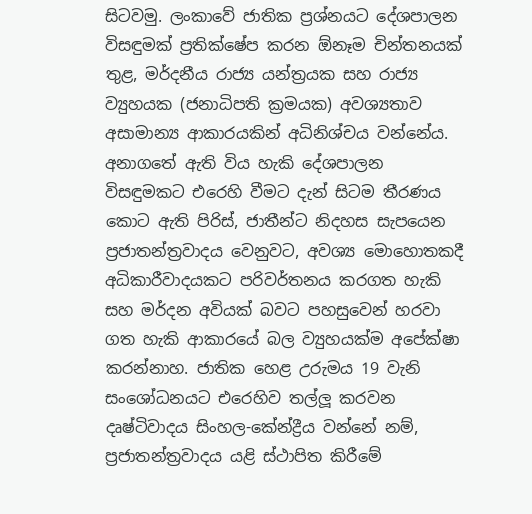සිටවමු. ලංකාවේ ජාතික ප්‍රශ්නයට දේශපාලන විසඳුමක් ප්‍රතික්ෂේප කරන ඕනෑම චින්තනයක් තුළ, මර්දනීය රාජ්‍ය යන්ත්‍රයක සහ රාජ්‍ය ව්‍යුහයක (ජනාධිපති ක්‍රමයක) අවශ්‍යතාව අසාමාන්‍ය ආකාරයකින් අධිනිශ්චය වන්නේය. අනාගතේ ඇති විය හැකි දේශපාලන විසඳුමකට එරෙහි වීමට දැන් සිටම තීරණය කොට ඇති පිරිස්, ජාතීන්ට නිදහස සැපයෙන ප්‍රජාතන්ත්‍රවාදය වෙනුවට, අවශ්‍ය මොහොතකදී අධිකාරීවාදයකට පරිවර්තනය කරගත හැකි සහ මර්දන අවියක් බවට පහසුවෙන් හරවා ගත හැකි ආකාරයේ බල ව්‍යුහයක්ම අපේක්ෂා කරන්නාහ. ජාතික හෙළ උරුමය 19 වැනි සංශෝධනයට එරෙහිව තල්ලූ කරවන දෘෂ්ටිවාදය සිංහල-කේන්ද්‍රීය වන්නේ නම්, ප්‍රජාතන්ත්‍රවාදය යළි ස්ථාපිත කිරීමේ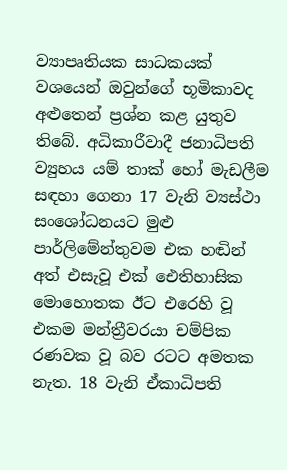ව්‍යාපෘතියක සාධකයක් වශයෙන් ඔවුන්ගේ භූමිකාවද අළුතෙන් ප්‍රශ්න කළ යුතුව තිබේ. අධිකාරීවාදී ජනාධිපති ව්‍යුහය යම් තාක් හෝ මැඩලීම සඳහා ගෙනා 17 වැනි ව්‍යස්ථා සංශෝධනයට මුළු පාර්ලිමේන්තුවම එක හඬින් අත් එසැවූ එක් ඓතිහාසික මොහොතක ඊට එරෙහි වූ එකම මන්ත්‍රීවරයා චම්පික රණවක වූ බව රටට අමතක නැත. 18 වැනි ඒකාධිපති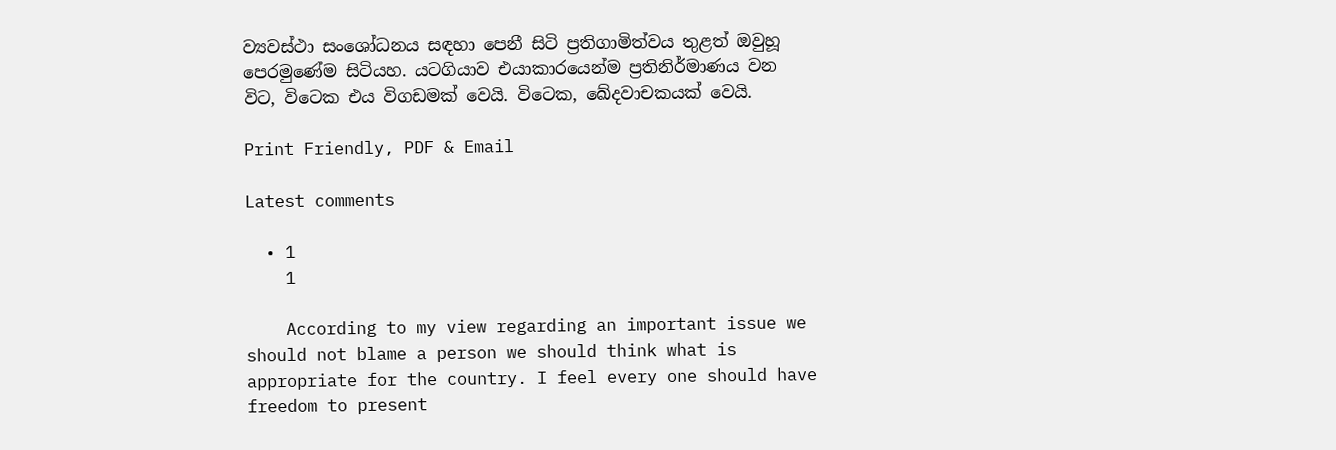ව්‍යවස්ථා සංශෝධනය සඳහා පෙනී සිටි ප්‍රතිගාමිත්වය තුළත් ඔවුහූ පෙරමුණේම සිටියහ. යටගියාව එයාකාරයෙන්ම ප්‍රතිනිර්මාණය වන විට, විටෙක එය විගඩමක් වෙයි. විටෙක, ඛේදවාචකයක් වෙයි.

Print Friendly, PDF & Email

Latest comments

  • 1
    1

    According to my view regarding an important issue we should not blame a person we should think what is appropriate for the country. I feel every one should have freedom to present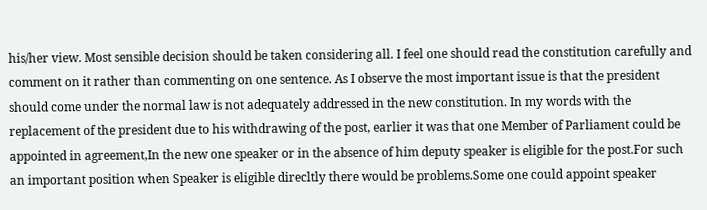his/her view. Most sensible decision should be taken considering all. I feel one should read the constitution carefully and comment on it rather than commenting on one sentence. As I observe the most important issue is that the president should come under the normal law is not adequately addressed in the new constitution. In my words with the replacement of the president due to his withdrawing of the post, earlier it was that one Member of Parliament could be appointed in agreement,In the new one speaker or in the absence of him deputy speaker is eligible for the post.For such an important position when Speaker is eligible direcltly there would be problems.Some one could appoint speaker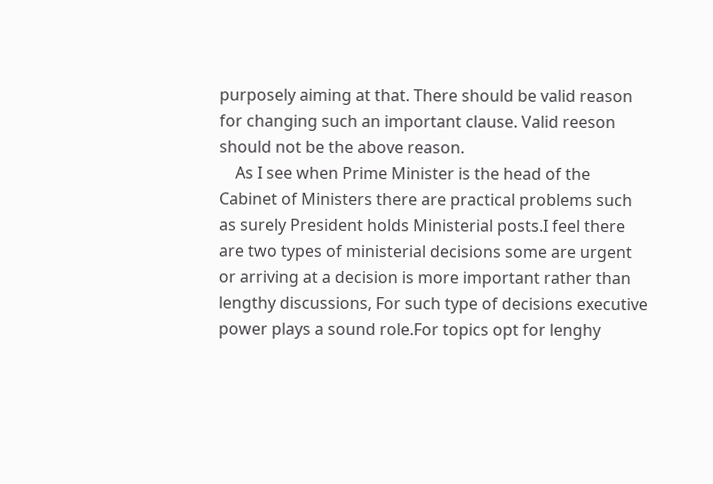purposely aiming at that. There should be valid reason for changing such an important clause. Valid reeson should not be the above reason.
    As I see when Prime Minister is the head of the Cabinet of Ministers there are practical problems such as surely President holds Ministerial posts.I feel there are two types of ministerial decisions some are urgent or arriving at a decision is more important rather than lengthy discussions, For such type of decisions executive power plays a sound role.For topics opt for lenghy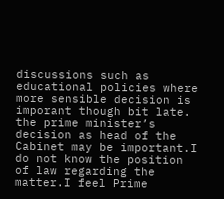discussions such as educational policies where more sensible decision is imporant though bit late. the prime minister’s decision as head of the Cabinet may be important.I do not know the position of law regarding the matter.I feel Prime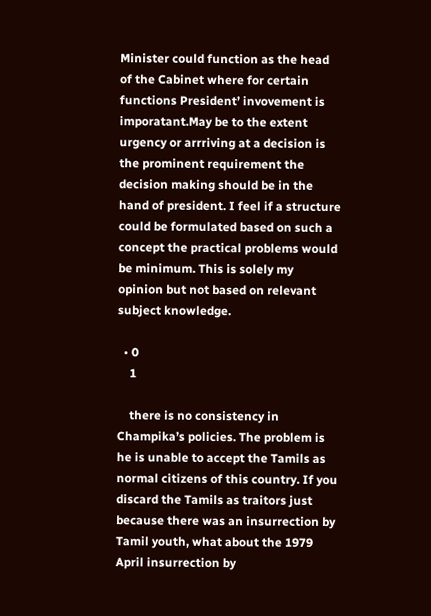Minister could function as the head of the Cabinet where for certain functions President’ invovement is imporatant.May be to the extent urgency or arrriving at a decision is the prominent requirement the decision making should be in the hand of president. I feel if a structure could be formulated based on such a concept the practical problems would be minimum. This is solely my opinion but not based on relevant subject knowledge.

  • 0
    1

    there is no consistency in Champika’s policies. The problem is he is unable to accept the Tamils as normal citizens of this country. If you discard the Tamils as traitors just because there was an insurrection by Tamil youth, what about the 1979 April insurrection by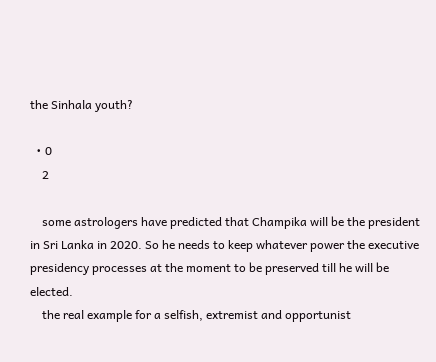the Sinhala youth?

  • 0
    2

    some astrologers have predicted that Champika will be the president in Sri Lanka in 2020. So he needs to keep whatever power the executive presidency processes at the moment to be preserved till he will be elected.
    the real example for a selfish, extremist and opportunist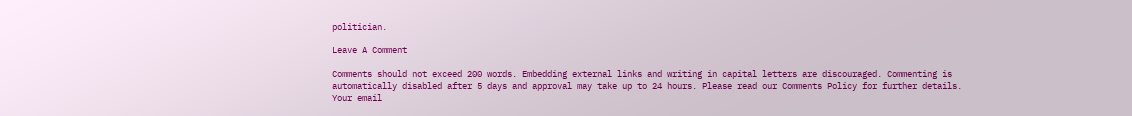politician.

Leave A Comment

Comments should not exceed 200 words. Embedding external links and writing in capital letters are discouraged. Commenting is automatically disabled after 5 days and approval may take up to 24 hours. Please read our Comments Policy for further details. Your email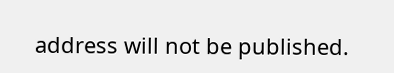address will not be published.